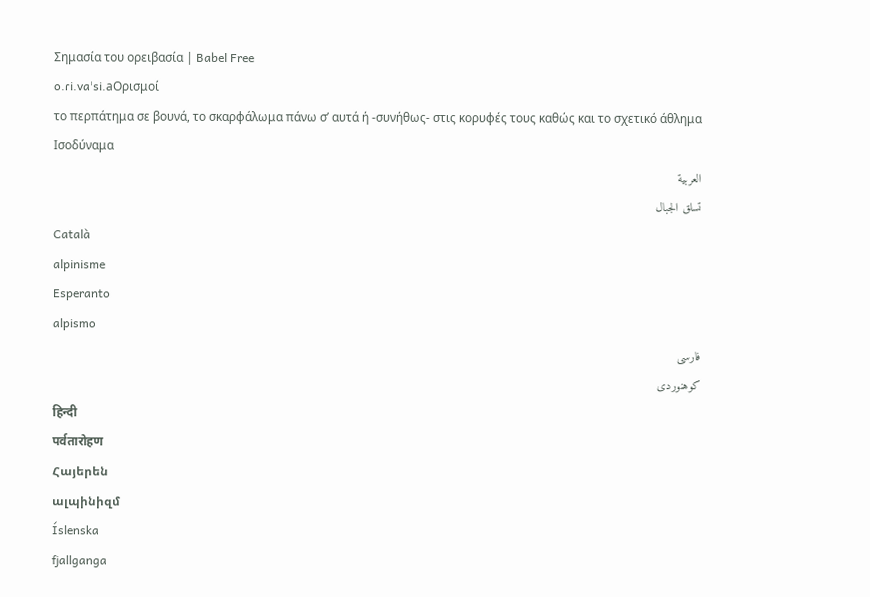Σημασία του ορειβασία | Babel Free
o.ɾi.vaˈsi.aΟρισμοί
το περπάτημα σε βουνά, το σκαρφάλωμα πάνω σ’ αυτά ή -συνήθως- στις κορυφές τους καθώς και το σχετικό άθλημα
Ισοδύναμα
العربية
تسلق الجبال
Català
alpinisme
Esperanto
alpismo
فارسی
کوهنوردی
हिन्दी
पर्वतारोहण
Հայերեն
ալպինիզմ
Íslenska
fjallganga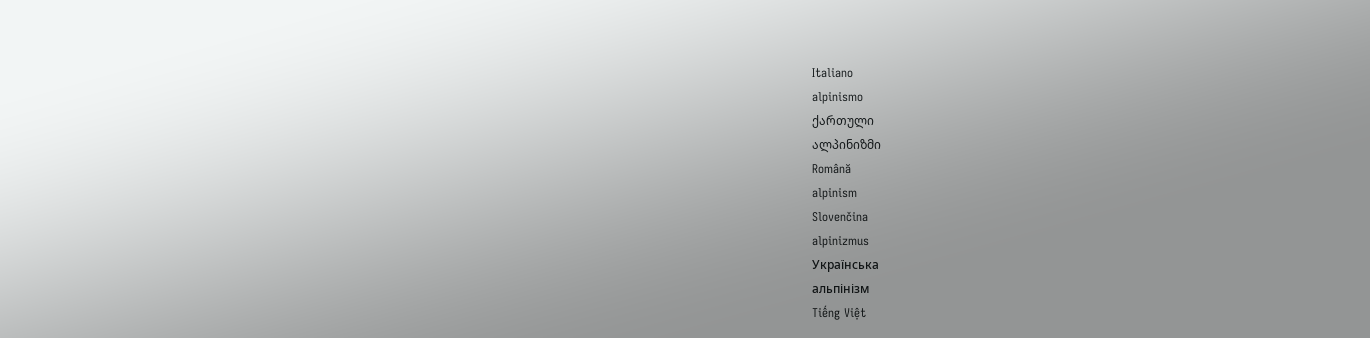Italiano
alpinismo
ქართული
ალპინიზმი
Română
alpinism
Slovenčina
alpinizmus
Українська
альпінізм
Tiếng Việt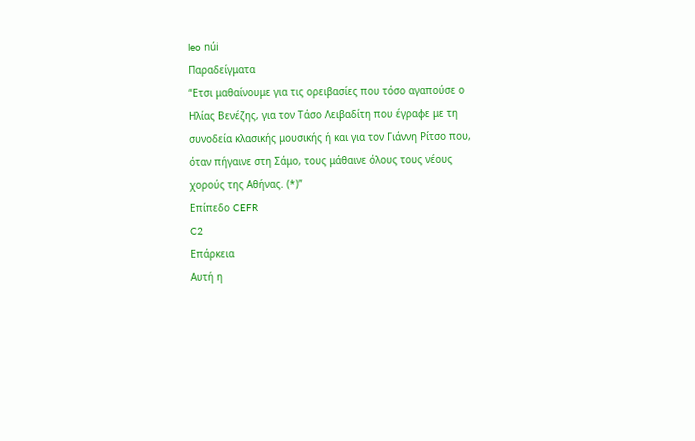leo núi
Παραδείγματα
“Ετσι μαθαίνουμε για τις ορειβασίες που τόσο αγαπούσε ο Ηλίας Βενέζης, για τον Τάσο Λειβαδίτη που έγραφε με τη συνοδεία κλασικής μουσικής ή και για τον Γιάννη Ρίτσο που, όταν πήγαινε στη Σάμο, τους μάθαινε όλους τους νέους χορούς της Αθήνας. (*)”
Επίπεδο CEFR
C2
Επάρκεια
Αυτή η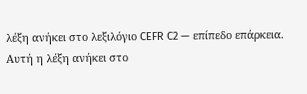λέξη ανήκει στο λεξιλόγιο CEFR C2 — επίπεδο επάρκεια.
Αυτή η λέξη ανήκει στο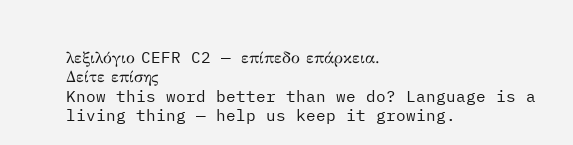λεξιλόγιο CEFR C2 — επίπεδο επάρκεια.
Δείτε επίσης
Know this word better than we do? Language is a living thing — help us keep it growing.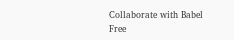Collaborate with Babel Free